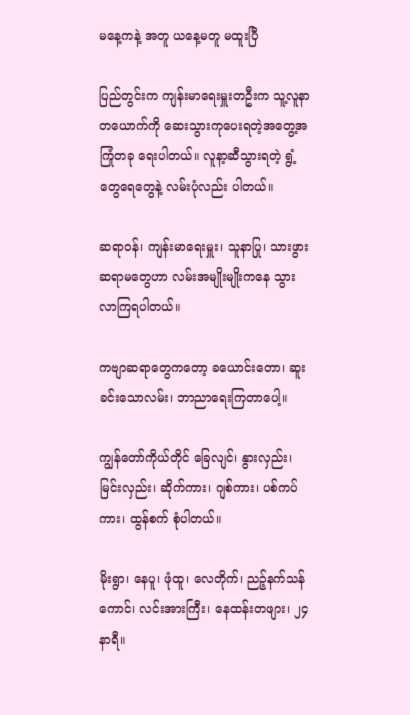မနေ့ကနဲ့ အတူ ယနေ့မတူ မထူးပြီ

ပြည်တွင်းက ကျန်းမာရေးမှူးတဦးက သူ့လူနာတယောက်ကို ဆေးသွားကုပေးရတဲ့အတွေ့အကြုံတခု ရေးပါတယ်။ လူနာ့ဆီသွားရတဲ့ ရွံ့တွေရေတွေနဲ့ လမ်းပုံလည်း ပါတယ်။

ဆရာဝန်၊ ကျန်းမာရေးမှူး၊ သူနာပြု၊ သားဖွားဆရာမတွေဟာ လမ်းအမျိုးမျိုးကနေ သွားလာကြရပါတယ်။

ကဗျာဆရာတွေကတော့ ခယောင်းတော၊ ဆူးခင်းသောလမ်း၊ ဘာညာရေးကြတာပေါ့။

ကျွန်တော်ကိုယ်တိုင် ခြေလျင်၊ နွားလှည်း၊ မြင်းလှည်း၊ ဆိုက်ကား၊ ဂျစ်ကား၊ ပစ်ကပ်ကား၊ ထွန်စက် စုံပါတယ်။

မိုးရွာ၊ နေပူ၊ ဖုံထူ၊ လေတိုက်၊ ညဉ့်နက်သန်ကောင်၊ လင်းအားကြီး၊ နေထန်းတဖျား၊ ၂၄ နာရီ။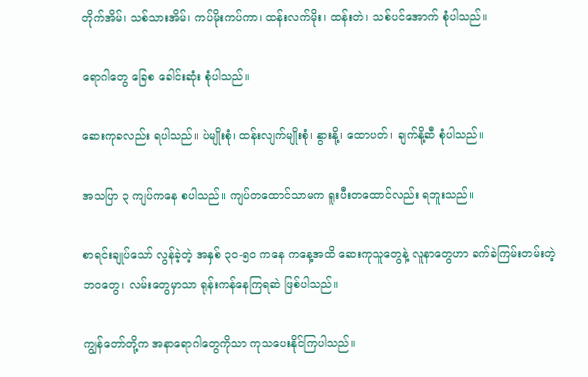တိုက်အိမ်၊ သစ်သားအိမ်၊ ကပ်မိုးကပ်ကာ၊ ထန်းလက်မိုး၊ ထန်းတဲ၊ သစ်ပင်အောက် စုံပါသည်။

ရောဂါတွေ ခြေစ ခေါင်းဆုံး စုံပါသည်။

ဆေးကုခလည်း ရပါသည်။ ပဲမျိုးစုံ၊ ထန်းလျက်မျိုးစုံ၊ နွားနို့၊ ထောပတ်၊ ချက်နို့ဆီ စုံပါသည်။

အသပြာ ၃ ကျပ်ကနေ စပါသည်။ ကျပ်တထောင်သာမက ရူးပီးတထောင်လည်း ရဘူးသည်။

စာရင်းချုပ်သော် လွန်ခဲ့တဲ့ အနှစ် ၃၀-၅၀ ကနေ ကနေ့အထိ ဆေးကုသူတွေနဲ့ လူနာတွေဟာ ခက်ခဲကြမ်းတမ်းတဲ့ ဘဝတွေ၊ လမ်းတွေမှာသာ ရုန်းကန်နေကြရဆဲ ဖြစ်ပါသည်။

ကျွန်တော်တို့က အနာရောဂါတွေကိုသာ ကုသပေးနိုင်ကြပါသည်။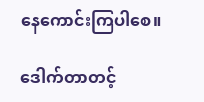နေကောင်းကြပါစေ။

ဒေါက်တာတင့်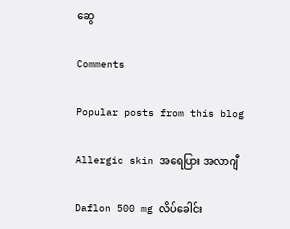ဆွေ

Comments

Popular posts from this blog

Allergic skin အရေပြား အလာဂျီ

Daflon 500 mg လိပ်ခေါင်း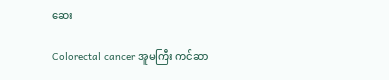ဆေး

Colorectal cancer အူမကြီး ကင်ဆာ